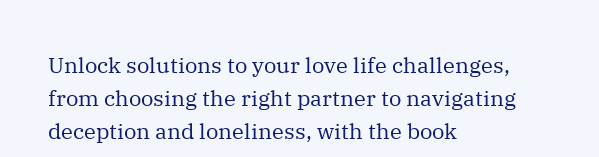Unlock solutions to your love life challenges, from choosing the right partner to navigating deception and loneliness, with the book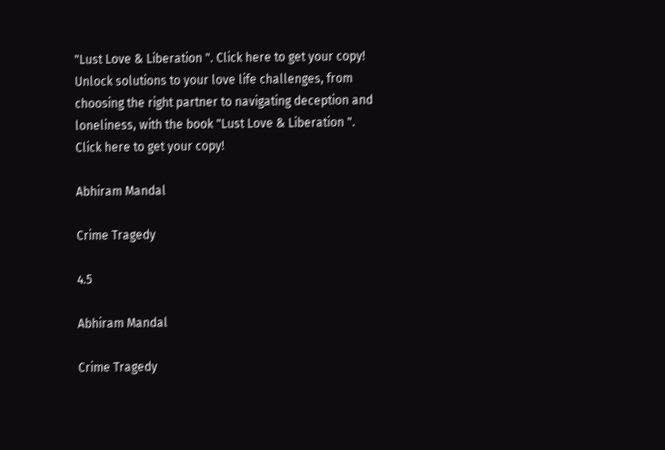"Lust Love & Liberation ". Click here to get your copy!
Unlock solutions to your love life challenges, from choosing the right partner to navigating deception and loneliness, with the book "Lust Love & Liberation ". Click here to get your copy!

Abhiram Mandal

Crime Tragedy

4.5

Abhiram Mandal

Crime Tragedy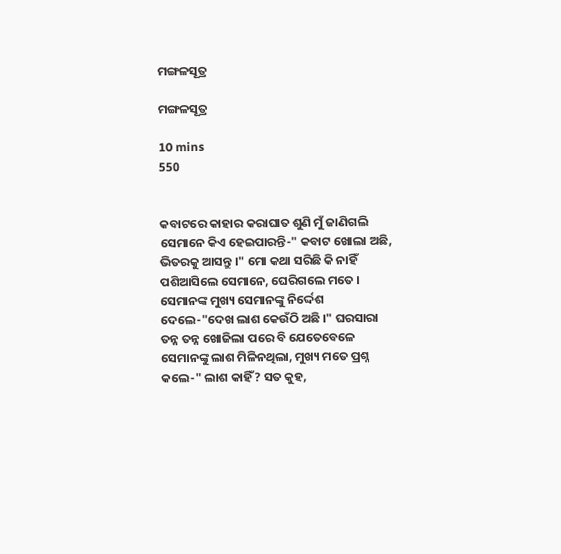ମଙ୍ଗଳସୂତ୍ର

ମଙ୍ଗଳସୂତ୍ର

10 mins
550


କବାଟରେ କାହାର କରାଘାତ ଶୁଣି ମୁଁ ଜାଣିଗଲି ସେମାନେ କିଏ ହେଇପାରନ୍ତି-" କବାଟ ଖୋଲା ଅଛି, ଭିତରକୁ ଆସନ୍ତୁ ।" ମୋ କଥା ସରିଛି କି ନାହିଁ ପଶିଆସିଲେ ସେମାନେ, ଘେରିଗଲେ ମତେ । ସେମାନଙ୍କ ମୁଖ୍ୟ ସେମାନଙ୍କୁ ନିର୍ଦ୍ଦେଶ ଦେଲେ-"ଦେଖ ଲାଶ କେଉଁଠି ଅଛି ।" ଘରସାରା ତନ୍ନ ତନ୍ନ ଖୋଜିଲା ପରେ ବି ଯେତେବେଳେ ସେମାନଙ୍କୁ ଲାଶ ମିଳିନଥିଲା, ମୁଖ୍ୟ ମତେ ପ୍ରଶ୍ନ କଲେ-" ଲାଶ କାହିଁ? ସତ କୁହ,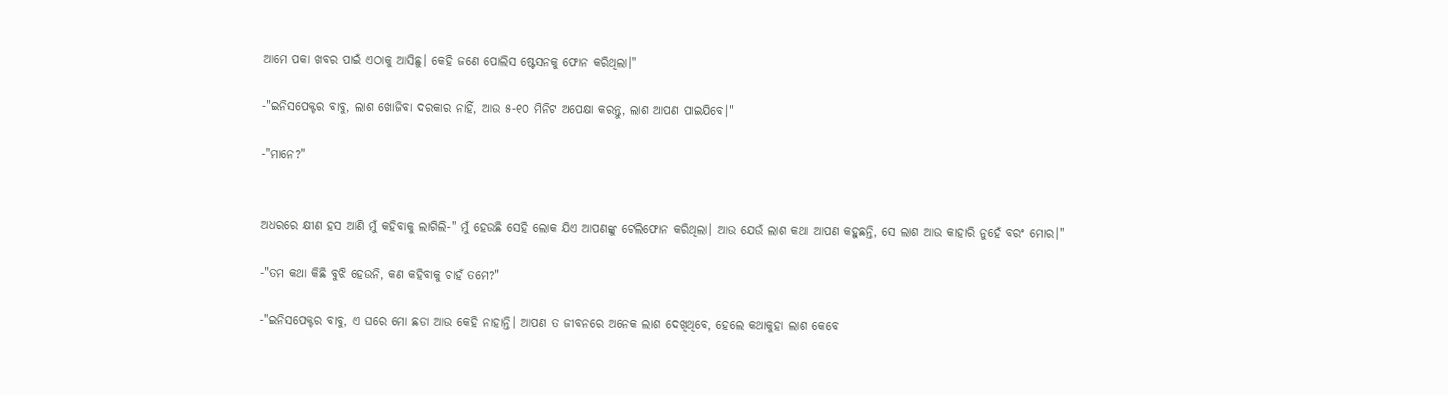ଆମେ ପକା ଖବର ପାଇଁ ଏଠାକୁ ଆସିଛୁ। କେହି ଜଣେ ପୋଲିସ ଷ୍ଟେସନକୁ ଫୋନ କରିଥିଲା।"

-"ଇନିସପେକ୍ଟର ବାବୁ, ଲାଶ ଖୋଜିବା ଦରକାର ନାହିଁ, ଆଉ ୫-୧୦ ମିନିଟ ଅପେକ୍ଷା କରନ୍ତୁ, ଲାଶ ଆପଣ ପାଇଯିବେ।"

-"ମାନେ?"


ଅଧରରେ କ୍ଷୀଣ ହସ ଆଣି ମୁଁ କହିବାକୁ ଲାଗିଲି-" ମୁଁ ହେଉଛି ସେହି ଲୋକ ଯିଏ ଆପଣଙ୍କୁ ଟେଲିଫୋନ କରିଥିଲା। ଆଉ ଯେଉଁ ଲାଶ କଥା ଆପଣ କହୁଛନ୍ତି, ସେ ଲାଶ ଆଉ କାହାରି ନୁହେଁ ବରଂ ମୋର।"

-"ତମ କଥା କିଛି ବୁଝି ହେଉନି, କଣ କହିବାକୁ ଚାହଁ ତମେ?"

-"ଇନିସପେକ୍ଟର ବାବୁ, ଏ ଘରେ ମୋ ଛଡା ଆଉ କେହି ନାହାନ୍ତି। ଆପଣ ତ ଜୀବନରେ ଅନେକ ଲାଶ ଦେଖିଥିବେ, ହେଲେ କଥାକୁହା ଲାଶ କେବେ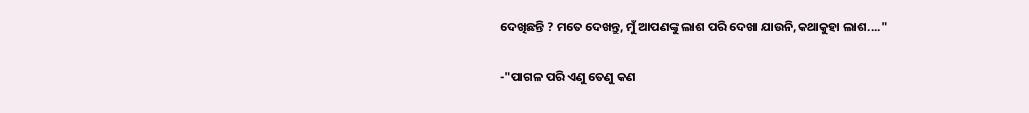ଦେଖିଛନ୍ତି ? ମତେ ଦେଖନ୍ତୁ, ମୁଁ ଆପଣଙ୍କୁ ଲାଶ ପରି ଦେଖା ଯାଉନି,କଥାକୁହା ଲାଶ...."

-"ପାଗଳ ପରି ଏଣୁ ତେଣୁ କଣ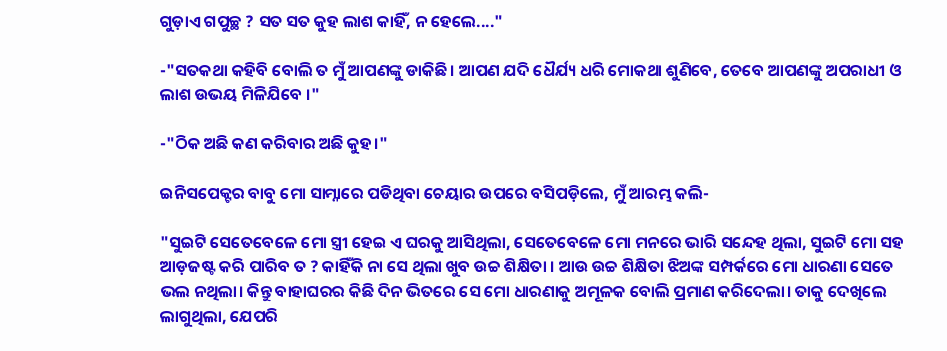ଗୁଡ଼ାଏ ଗପୁଚ୍ଛ ? ସତ ସତ କୁହ ଲାଶ କାହିଁ, ନ ହେଲେ...."

-"ସତକଥା କହିବି ବୋଲି ତ ମୁଁ ଆପଣଙ୍କୁ ଡାକିଛି। ଆପଣ ଯଦି ଧୈର୍ଯ୍ୟ ଧରି ମୋକଥା ଶୁଣିବେ, ତେବେ ଆପଣଙ୍କୁ ଅପରାଧୀ ଓ ଲାଶ ଉଭୟ ମିଳିଯିବେ ।"

-"ଠିକ ଅଛି କଣ କରିବାର ଅଛି କୁହ।"

ଇନିସପେକ୍ଟର ବାବୁ ମୋ ସାମ୍ନାରେ ପଡିଥିବା ଚେୟାର ଉପରେ ବସିପଡ଼ିଲେ, ମୁଁ ଆରମ୍ଭ କଲି-

"ସୁଇଟି ସେତେବେଳେ ମୋ ସ୍ତ୍ରୀ ହେଇ ଏ ଘରକୁ ଆସିଥିଲା, ସେତେବେଳେ ମୋ ମନରେ ଭାରି ସନ୍ଦେହ ଥିଲା, ସୁଇଟି ମୋ ସହ ଆଡ଼ଜଷ୍ଟ କରି ପାରିବ ତ ? କାହିଁକି ନା ସେ ଥିଲା ଖୁବ ଉଚ୍ଚ ଶିକ୍ଷିତା । ଆଉ ଉଚ୍ଚ ଶିକ୍ଷିତା ଝିଅଙ୍କ ସମ୍ପର୍କରେ ମୋ ଧାରଣା ସେତେ ଭଲ ନଥିଲା। କିନ୍ତୁ ବାହାଘରର କିଛି ଦିନ ଭିତରେ ସେ ମୋ ଧାରଣାକୁ ଅମୂଳକ ବୋଲି ପ୍ରମାଣ କରିଦେଲା। ତାକୁ ଦେଖିଲେ ଲାଗୁଥିଲା, ଯେପରି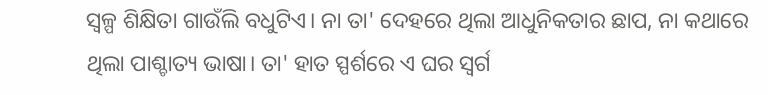ସ୍ୱଳ୍ପ ଶିକ୍ଷିତା ଗାଉଁଲି ବଧୁଟିଏ। ନା ତା' ଦେହରେ ଥିଲା ଆଧୁନିକତାର ଛାପ, ନା କଥାରେ ଥିଲା ପାଶ୍ଚାତ୍ୟ ଭାଷା। ତା' ହାତ ସ୍ପର୍ଶରେ ଏ ଘର ସ୍ୱର୍ଗ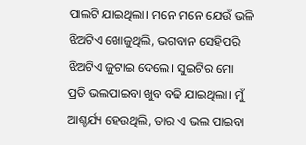ପାଲଟି ଯାଇଥିଲା। ମନେ ମନେ ଯେଉଁ ଭଳି ଝିଅଟିଏ ଖୋଜୁଥିଲି, ଭଗବାନ ସେହିପରି ଝିଅଟିଏ ଜୁଟାଇ ଦେଲେ। ସୁଇଟିର ମୋ ପ୍ରତି ଭଲପାଇବା ଖୁବ ବଢି ଯାଇଥିଲା। ମୁଁ ଆଶ୍ଚର୍ଯ୍ୟ ହେଉଥିଲି, ତାର ଏ ଭଲ ପାଇବା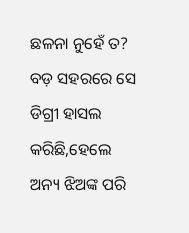ଛଳନା ନୁହେଁ ତ? ବଡ଼ ସହରରେ ସେ ଡିଗ୍ରୀ ହାସଲ କରିଛି,ହେଲେ ଅନ୍ୟ ଝିଅଙ୍କ ପରି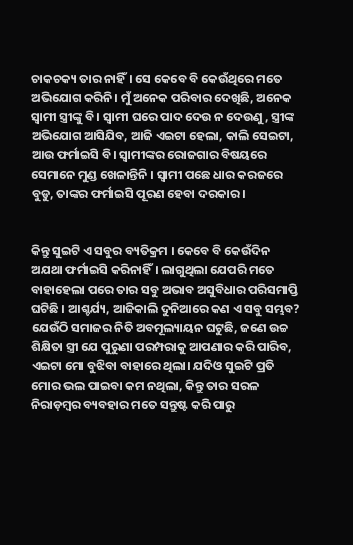ଚାକଚକ୍ୟ ତାର ନାହିଁ। ସେ କେବେ ବି କେଉଁଥିରେ ମତେ ଅଭିଯୋଗ କରିନି। ମୁଁ ଅନେକ ପରିବାର ଦେଖିଛି, ଅନେକ ସ୍ୱାମୀ ସ୍ତ୍ରୀଙ୍କୁ ବି। ସ୍ୱାମୀ ଘରେ ପାଦ ଦେଉ ନ ଦେଉଣୁ, ସ୍ତ୍ରୀଙ୍କ ଅଭିଯୋଗ ଆସିଯିବ, ଆଜି ଏଇଟା ହେଲା, କାଲି ସେଇଟା, ଆଉ ଫର୍ମାଇସି ବି। ସ୍ୱାମୀଙ୍କର ରୋଜଗାର ବିଷୟରେ ସେମାନେ ମୁଣ୍ଡ ଖେଳାନ୍ତିନି । ସ୍ୱାମୀ ପଛେ ଧାର କରଜରେ ବୁଡୁ, ତାଙ୍କର ଫର୍ମାଇସି ପୂରଣ ହେବା ଦରକାର ।


କିନ୍ତୁ ସୁଇଟି ଏ ସବୁର ବ୍ୟତିକ୍ରମ । କେବେ ବି କେଉଁଦିନ ଅଯଥା ଫର୍ମାଇସି କରିନାହିଁ। ଲାଗୁଥିଲା ଯେପରି ମତେ ବାହାହେଲା ପରେ ତାର ସବୁ ଅଭାବ ଅସୁବିଧାର ପରିସମାପ୍ତି ଘଟିଛି । ଆଶ୍ଚର୍ଯ୍ୟ, ଆଜିକାଲି ଦୁନିଆରେ କଣ ଏ ସବୁ ସମ୍ଭବ? ଯେଉଁଠି ସମାଜର ନିତି ଅବମୂଲ୍ୟାୟନ ଘଟୁଛି, ଜଣେ ଉଚ୍ଚ ଶିକ୍ଷିତା ସ୍ତ୍ରୀ ଯେ ପୁରୁଣା ପରମ୍ପରାକୁ ଆପଣାର କରି ପାରିବ, ଏଇଟା ମୋ ବୁଝିବା ବାହାରେ ଥିଲା। ଯଦିଓ ସୁଇଟି ପ୍ରତି ମୋର ଭଲ ପାଇବା କମ ନଥିଲା, କିନ୍ତୁ ତାର ସରଳ ନିରାଡ଼ମ୍ବର ବ୍ୟବହାର ମତେ ସନ୍ତୁଷ୍ଟ କରି ପାରୁ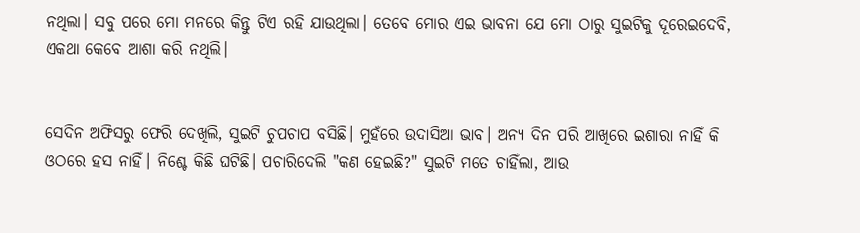ନଥିଲା। ସବୁ ପରେ ମୋ ମନରେ କିନ୍ତୁ ଟିଏ ରହି ଯାଉଥିଲା। ତେବେ ମୋର ଏଇ ଭାବନା ଯେ ମୋ ଠାରୁ ସୁଇଟିକୁ ଦୂରେଇଦେବି, ଏକଥା କେବେ ଆଶା କରି ନଥିଲି।


ସେଦିନ ଅଫିସରୁ ଫେରି ଦେଖିଲି, ସୁଇଟି ଚୁପଚାପ ବସିଛି। ମୁହଁରେ ଉଦାସିଆ ଭାବ। ଅନ୍ୟ ଦିନ ପରି ଆଖିରେ ଇଶାରା ନାହିଁ କି ଓଠରେ ହସ ନାହିଁ। ନିଶ୍ଚେ କିଛି ଘଟିଛି। ପଚାରିଦେଲି "କଣ ହେଇଛି?" ସୁଇଟି ମତେ ଚାହିଁଲା, ଆଉ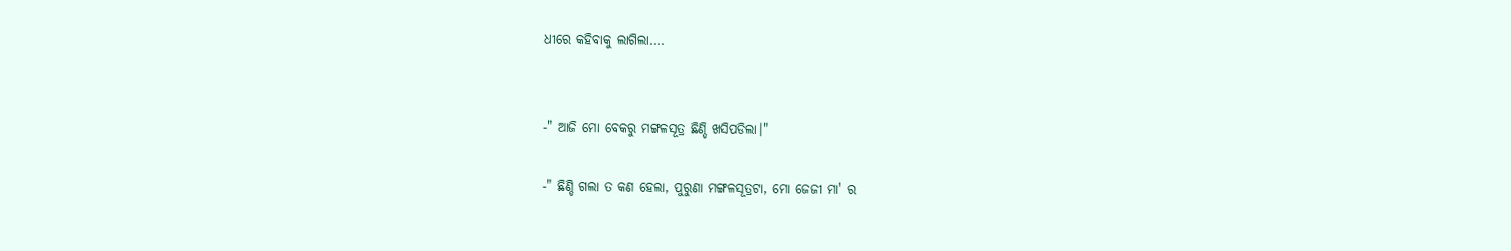ଧୀରେ କହିବାକୁ ଲାଗିଲା....


-" ଆଜି ମୋ ବେକରୁ ମଙ୍ଗଳସୂତ୍ର ଛିଣ୍ଡି ଖସିପଡିଲା।"

-" ଛିଣ୍ଡି ଗଲା ତ କଣ ହେଲା, ପୁରୁଣା ମଙ୍ଗଳସୂତ୍ରଟା, ମୋ ଜେଜୀ ମା' ର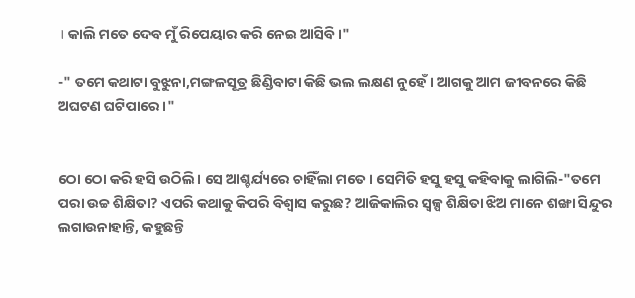। କାଲି ମତେ ଦେବ ମୁଁ ରିପେୟାର କରି ନେଇ ଆସିବି ।"

-" ତମେ କଥାଟା ବୁଝୁନା,ମଙ୍ଗଳସୂତ୍ର ଛିଣ୍ଡିବାଟା କିଛି ଭଲ ଲକ୍ଷଣ ନୁହେଁ। ଆଗକୁ ଆମ ଜୀବନରେ କିଛି ଅଘଟଣ ଘଟିପାରେ।"


ଠୋ ଠୋ କରି ହସି ଉଠିଲି। ସେ ଆଶ୍ଚର୍ଯ୍ୟରେ ଚାହିଁଲା ମତେ। ସେମିତି ହସୁ ହସୁ କହିବାକୁ ଲାଗିଲି-"ତମେ ପରା ଉଚ୍ଚ ଶିକ୍ଷିତା? ଏପରି କଥାକୁ କିପରି ବିଶ୍ୱାସ କରୁଛ? ଆଜିକାଲିର ସ୍ୱଳ୍ପ ଶିକ୍ଷିତା ଝିଅ ମାନେ ଶଙ୍ଖା ସିନ୍ଦୁର ଲଗାଉନାହାନ୍ତି, କହୁଛନ୍ତି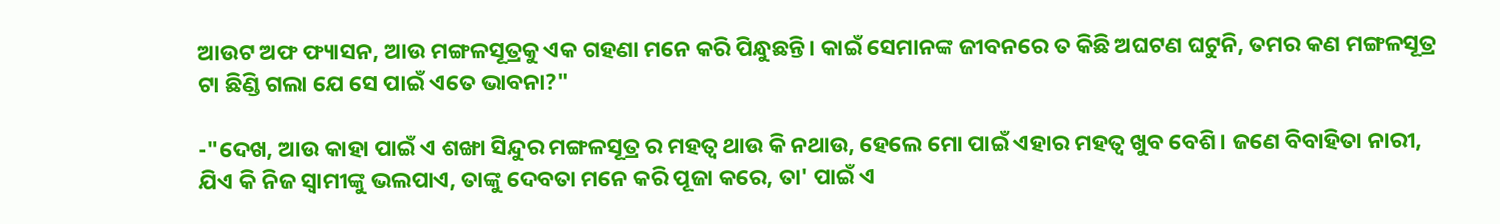ଆଉଟ ଅଫ ଫ୍ୟାସନ, ଆଉ ମଙ୍ଗଳସୂତ୍ରକୁ ଏକ ଗହଣା ମନେ କରି ପିନ୍ଧୁଛନ୍ତି। କାଇଁ ସେମାନଙ୍କ ଜୀବନରେ ତ କିଛି ଅଘଟଣ ଘଟୁନି, ତମର କଣ ମଙ୍ଗଳସୂତ୍ର ଟା ଛିଣ୍ଡି ଗଲା ଯେ ସେ ପାଇଁ ଏତେ ଭାବନା?"

-"ଦେଖ, ଆଉ କାହା ପାଇଁ ଏ ଶଙ୍ଖା ସିନ୍ଦୁର ମଙ୍ଗଳସୂତ୍ର ର ମହତ୍ୱ ଥାଉ କି ନଥାଉ, ହେଲେ ମୋ ପାଇଁ ଏହାର ମହତ୍ୱ ଖୁବ ବେଶି। ଜଣେ ବିବାହିତା ନାରୀ, ଯିଏ କି ନିଜ ସ୍ୱାମୀଙ୍କୁ ଭଲପାଏ, ତାଙ୍କୁ ଦେବତା ମନେ କରି ପୂଜା କରେ, ତା' ପାଇଁ ଏ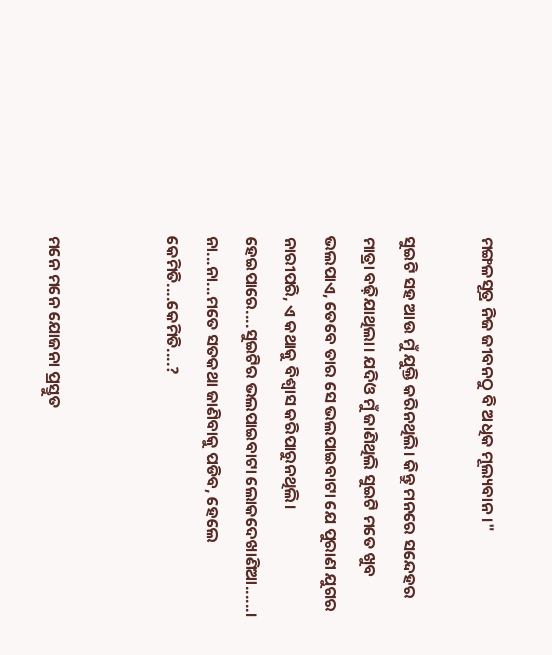ମଙ୍ଗଳସୂତ୍ର ନିଜ ଜୀବନଠୁ ବି ଅଧିକ ମୂଲ୍ୟବାନ।"

ସୁଇଟି ସହ ଆଉ ମୁଁ ଯୁକ୍ତି କରିନଥିଲି। କିନ୍ତୁ ମନରେ ସନ୍ଦେହର ମାତ୍ରା ବଢ଼ିଯାଥିଲା। ଯଦିଓ ମୁଁ ଜାଣିଥିଲି ସୁଇଟି ମତେ ଖୁବ ଭଲପାଏ, ତେବେ ତାର ସେ ଭଲପାଇବାଟା ଯେ ପୁରାଣ ଯୁଗର ନାରୀପରି, ଏ କଥାକୁ ବିଶ୍ୱାସ କରିପାରୁନଥିଲି। ହେଇପାରେ....ସୁଇଟିର ଭଲପାଇବାଟା ଲୋକଦେଖାଣିଆ......। ନା...ନା...ମତେ ସତକଥା ଜାଣିବାକୁ ପଡିବ, ହେଲେ କେମିତି....କେମିତି....?


ମନେ ମନେ ଯୋଜନା ପ୍ରସ୍ତୁତ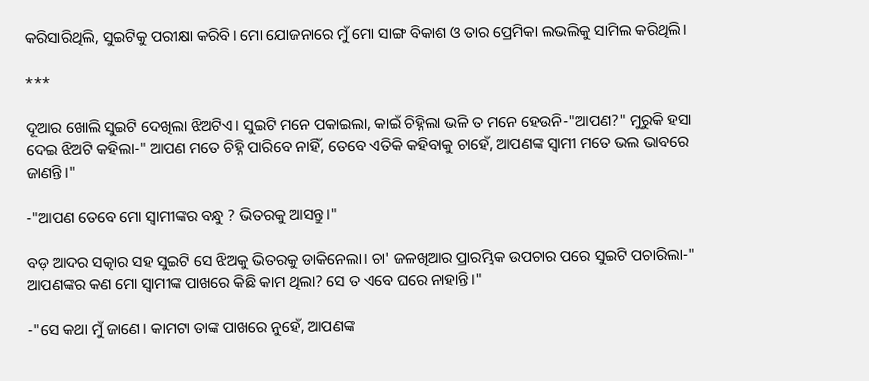କରିସାରିଥିଲି, ସୁଇଟିକୁ ପରୀକ୍ଷା କରିବି। ମୋ ଯୋଜନାରେ ମୁଁ ମୋ ସାଙ୍ଗ ବିକାଶ ଓ ତାର ପ୍ରେମିକା ଲଭଲିକୁ ସାମିଲ କରିଥିଲି।

***

ଦୂଆର ଖୋଲି ସୁଇଟି ଦେଖିଲା ଝିଅଟିଏ। ସୁଇଟି ମନେ ପକାଇଲା, କାଇଁ ଚିହ୍ନିଲା ଭଳି ତ ମନେ ହେଉନି-"ଆପଣ?" ମୁରୁକି ହସା ଦେଇ ଝିଅଟି କହିଲା-" ଆପଣ ମତେ ଚିହ୍ନି ପାରିବେ ନାହିଁ, ତେବେ ଏତିକି କହିବାକୁ ଚାହେଁ, ଆପଣଙ୍କ ସ୍ୱାମୀ ମତେ ଭଲ ଭାବରେ ଜାଣନ୍ତି।"

-"ଆପଣ ତେବେ ମୋ ସ୍ୱାମୀଙ୍କର ବନ୍ଧୁ ? ଭିତରକୁ ଆସନ୍ତୁ।"

ବଡ଼ ଆଦର ସତ୍କାର ସହ ସୁଇଟି ସେ ଝିଅକୁ ଭିତରକୁ ଡାକିନେଲା। ଚା' ଜଳଖିଆର ପ୍ରାରମ୍ଭିକ ଉପଚାର ପରେ ସୁଇଟି ପଚାରିଲା-" ଆପଣଙ୍କର କଣ ମୋ ସ୍ୱାମୀଙ୍କ ପାଖରେ କିଛି କାମ ଥିଲା? ସେ ତ ଏବେ ଘରେ ନାହାନ୍ତି।"

-"ସେ କଥା ମୁଁ ଜାଣେ। କାମଟା ତାଙ୍କ ପାଖରେ ନୁହେଁ, ଆପଣଙ୍କ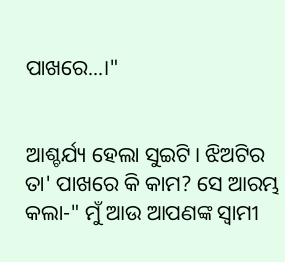ପାଖରେ...।"


ଆଶ୍ଚର୍ଯ୍ୟ ହେଲା ସୁଇଟି। ଝିଅଟିର ତା' ପାଖରେ କି କାମ? ସେ ଆରମ୍ଭ କଲା-" ମୁଁ ଆଉ ଆପଣଙ୍କ ସ୍ୱାମୀ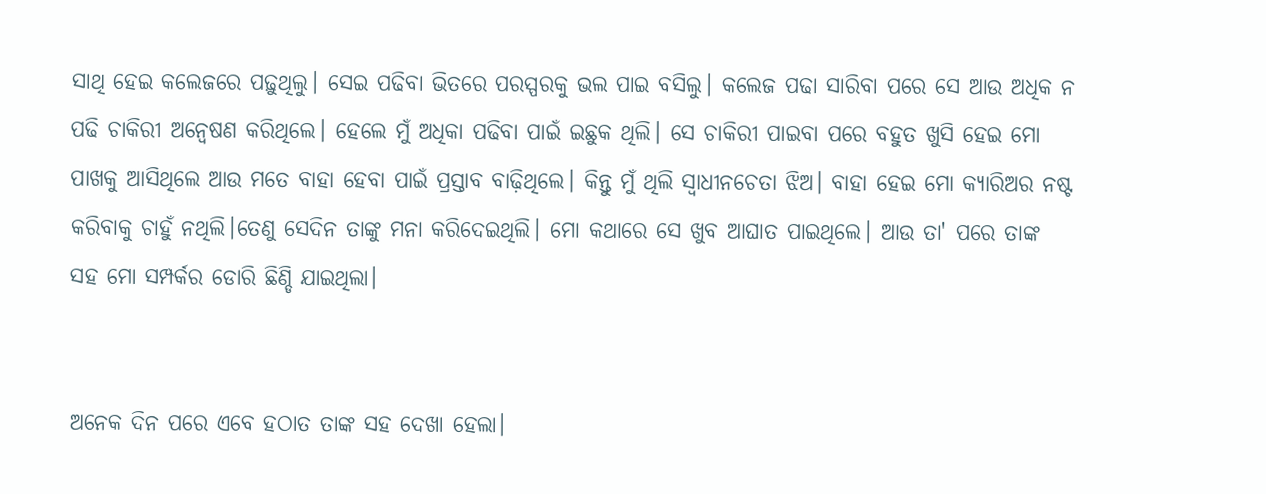ସାଥି ହେଇ କଲେଜରେ ପଢ଼ୁଥିଲୁ। ସେଇ ପଢିବା ଭିତରେ ପରସ୍ପରକୁ ଭଲ ପାଇ ବସିଲୁ। କଲେଜ ପଢା ସାରିବା ପରେ ସେ ଆଉ ଅଧିକ ନ ପଢି ଚାକିରୀ ଅନ୍ୱେଷଣ କରିଥିଲେ। ହେଲେ ମୁଁ ଅଧିକା ପଢିବା ପାଇଁ ଇଛୁକ ଥିଲି। ସେ ଚାକିରୀ ପାଇବା ପରେ ବହୁତ ଖୁସି ହେଇ ମୋ ପାଖକୁ ଆସିଥିଲେ ଆଉ ମତେ ବାହା ହେବା ପାଇଁ ପ୍ରସ୍ତାବ ବାଢ଼ିଥିଲେ। କିନ୍ତୁ ମୁଁ ଥିଲି ସ୍ୱାଧୀନଚେତା ଝିଅ। ବାହା ହେଇ ମୋ କ୍ୟାରିଅର ନଷ୍ଟ କରିବାକୁ ଚାହୁଁ ନଥିଲି।ତେଣୁ ସେଦିନ ତାଙ୍କୁ ମନା କରିଦେଇଥିଲି। ମୋ କଥାରେ ସେ ଖୁବ ଆଘାତ ପାଇଥିଲେ। ଆଉ ତା' ପରେ ତାଙ୍କ ସହ ମୋ ସମ୍ପର୍କର ଡୋରି ଛିଣ୍ଡି ଯାଇଥିଲା।


ଅନେକ ଦିନ ପରେ ଏବେ ହଠାତ ତାଙ୍କ ସହ ଦେଖା ହେଲା।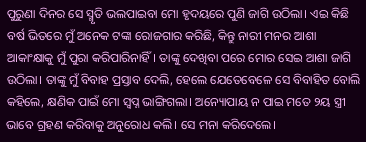ପୁରୁଣା ଦିନର ସେ ସ୍ମୃତି ଭଲପାଇବା ମୋ ହୃଦୟରେ ପୁଣି ଜାଗି ଉଠିଲା। ଏଇ କିଛି ବର୍ଷ ଭିତରେ ମୁଁ ଅନେକ ଟଙ୍କା ରୋଜଗାର କରିଛି, କିନ୍ତୁ ନାରୀ ମନର ଆଶା ଆକାଂକ୍ଷାକୁ ମୁଁ ପୁରା କରିପାରିନାହିଁ। ତାଙ୍କୁ ଦେଖିବା ପରେ ମୋର ସେଇ ଆଶା ଜାଗି ଉଠିଲା। ତାଙ୍କୁ ମୁଁ ବିବାହ ପ୍ରସ୍ତାବ ଦେଲି, ହେଲେ ଯେତେବେଳେ ସେ ବିବାହିତ ବୋଲି କହିଲେ, କ୍ଷଣିକ ପାଇଁ ମୋ ସ୍ବପ୍ନ ଭାଙ୍ଗିଗଲା। ଅନ୍ୟୋପାୟ ନ ପାଇ ମତେ ୨ୟ ସ୍ତ୍ରୀ ଭାବେ ଗ୍ରହଣ କରିବାକୁ ଅନୁରୋଧ କଲି। ସେ ମନା କରିଦେଲେ।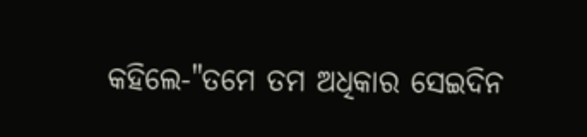କହିଲେ-"ତମେ ତମ ଅଧିକାର ସେଇଦିନ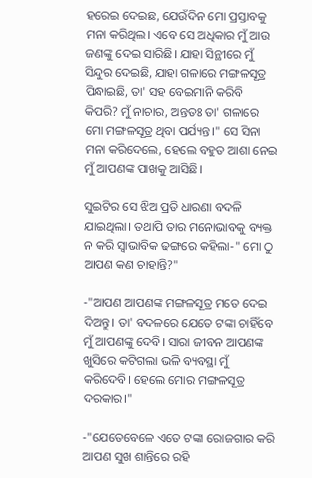ହରେଇ ଦେଇଛ, ଯେଉଁଦିନ ମୋ ପ୍ରସ୍ତାବକୁ ମନା କରିଥିଲ। ଏବେ ସେ ଅଧିକାର ମୁଁ ଆଉ ଜଣଙ୍କୁ ଦେଇ ସାରିଛି। ଯାହା ସିନ୍ଥୀରେ ମୁଁ ସିନ୍ଦୁର ଦେଇଛି, ଯାହା ଗଳାରେ ମଙ୍ଗଳସୂତ୍ର ପିନ୍ଧାଇଛି, ତା' ସହ ବେଇମାନି କରିବି କିପରି? ମୁଁ ନାଚାର, ଅନ୍ତତଃ ତା' ଗଳାରେ ମୋ ମଙ୍ଗଳସୂତ୍ର ଥିବା ପର୍ଯ୍ୟନ୍ତ।" ସେ ସିନା ମନା କରିଦେଲେ, ହେଲେ ବହୁତ ଆଶା ନେଇ ମୁଁ ଆପଣଙ୍କ ପାଖକୁ ଆସିଛି।

ସୁଇଟିର ସେ ଝିଅ ପ୍ରତି ଧାରଣା ବଦଳି ଯାଇଥିଲା। ତଥାପି ତାର ମନୋଭାବକୁ ବ୍ୟକ୍ତ ନ କରି ସ୍ୱାଭାବିକ ଢଙ୍ଗରେ କହିଲା-" ମୋ ଠୁ ଆପଣ କଣ ଚାହାନ୍ତି?"

-"ଆପଣ ଆପଣଙ୍କ ମଙ୍ଗଳସୂତ୍ର ମତେ ଦେଇ ଦିଅନ୍ତୁ। ତା' ବଦଳରେ ଯେତେ ଟଙ୍କା ଚାହିଁବେ ମୁଁ ଆପଣଙ୍କୁ ଦେବି। ସାରା ଜୀବନ ଆପଣଙ୍କ ଖୁସିରେ କଟିଗଲା ଭଳି ବ୍ୟବସ୍ଥା ମୁଁ କରିଦେବି। ହେଲେ ମୋର ମଙ୍ଗଳସୂତ୍ର ଦରକାର।"

-"ଯେତେବେଳେ ଏତେ ଟଙ୍କା ରୋଜଗାର କରି ଆପଣ ସୁଖ ଶାନ୍ତିରେ ରହି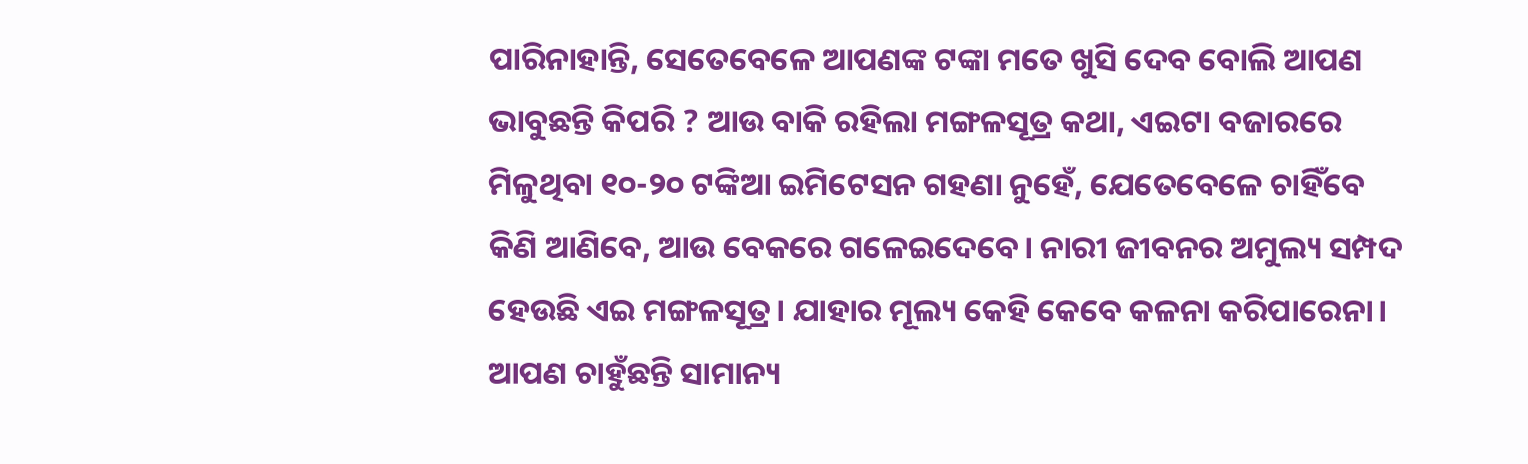ପାରିନାହାନ୍ତି, ସେତେବେଳେ ଆପଣଙ୍କ ଟଙ୍କା ମତେ ଖୁସି ଦେବ ବୋଲି ଆପଣ ଭାବୁଛନ୍ତି କିପରି ? ଆଉ ବାକି ରହିଲା ମଙ୍ଗଳସୂତ୍ର କଥା, ଏଇଟା ବଜାରରେ ମିଳୁଥିବା ୧୦-୨୦ ଟଙ୍କିଆ ଇମିଟେସନ ଗହଣା ନୁହେଁ, ଯେତେବେଳେ ଚାହିଁବେ କିଣି ଆଣିବେ, ଆଉ ବେକରେ ଗଳେଇଦେବେ। ନାରୀ ଜୀବନର ଅମୁଲ୍ୟ ସମ୍ପଦ ହେଉଛି ଏଇ ମଙ୍ଗଳସୂତ୍ର। ଯାହାର ମୂଲ୍ୟ କେହି କେବେ କଳନା କରିପାରେନା। ଆପଣ ଚାହୁଁଛନ୍ତି ସାମାନ୍ୟ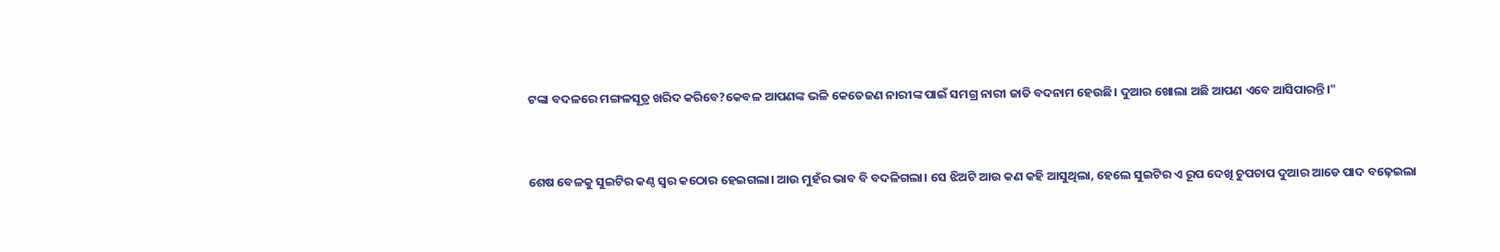ଟଙ୍କା ବଦଳରେ ମଙ୍ଗଳସୂତ୍ର ଖରିଦ କରିବେ?କେବଳ ଆପଣଙ୍କ ଭଳି କେତେଜଣ ନାରୀଙ୍କ ପାଇଁ ସମଗ୍ର ନାରୀ ଜାତି ବଦନାମ ହେଉଛି। ଦୁଆର ଖୋଲା ଅଛି ଆପଣ ଏବେ ଆସିପାରନ୍ତି।"


ଶେଷ ବେଳକୁ ସୁଇଟିର କଣ୍ଠ ସ୍ୱର କଠୋର ହେଇଗଲା। ଆଉ ମୁହଁର ଭାବ ବି ବଦଳିଗଲା। ସେ ଝିଅଟି ଆଉ କଣ କହି ଆସୁଥିଲା, ହେଲେ ସୁଇଟିର ଏ ରୂପ ଦେଖି ଚୁପଚାପ ଦୁଆର ଆଡେ ପାଦ ବଢ଼େଇଲା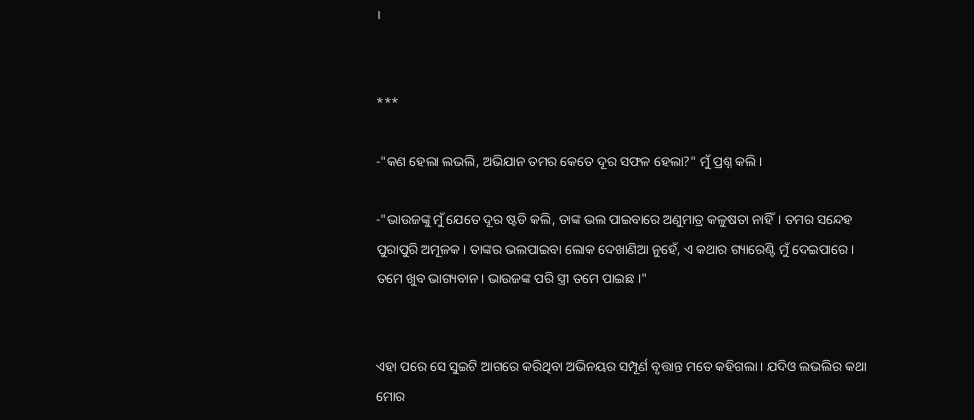।


***

-"କଣ ହେଲା ଲଭଲି, ଅଭିଯାନ ତମର କେତେ ଦୂର ସଫଳ ହେଲା?" ମୁଁ ପ୍ରଶ୍ନ କଲି।

-"ଭାଉଜଙ୍କୁ ମୁଁ ଯେତେ ଦୂର ଷ୍ଟଡି କଲି, ତାଙ୍କ ଭଲ ପାଇବାରେ ଅଣୁମାତ୍ର କଳୁଷତା ନାହିଁ। ତମର ସନ୍ଦେହ ପୁରାପୁରି ଅମୂଳକ। ତାଙ୍କର ଭଲପାଇବା ଲୋକ ଦେଖାଣିଆ ନୁହେଁ, ଏ କଥାର ଗ୍ୟାରେଣ୍ଟି ମୁଁ ଦେଇପାରେ। ତମେ ଖୁବ ଭାଗ୍ୟବାନ। ଭାଉଜଙ୍କ ପରି ସ୍ତ୍ରୀ ତମେ ପାଇଛ ।"


ଏହା ପରେ ସେ ସୁଇଟି ଆଗରେ କରିଥିବା ଅଭିନୟର ସମ୍ପୂର୍ଣ ବୃତ୍ତାନ୍ତ ମତେ କହିଗଲା। ଯଦିଓ ଲଭଲିର କଥା ମୋର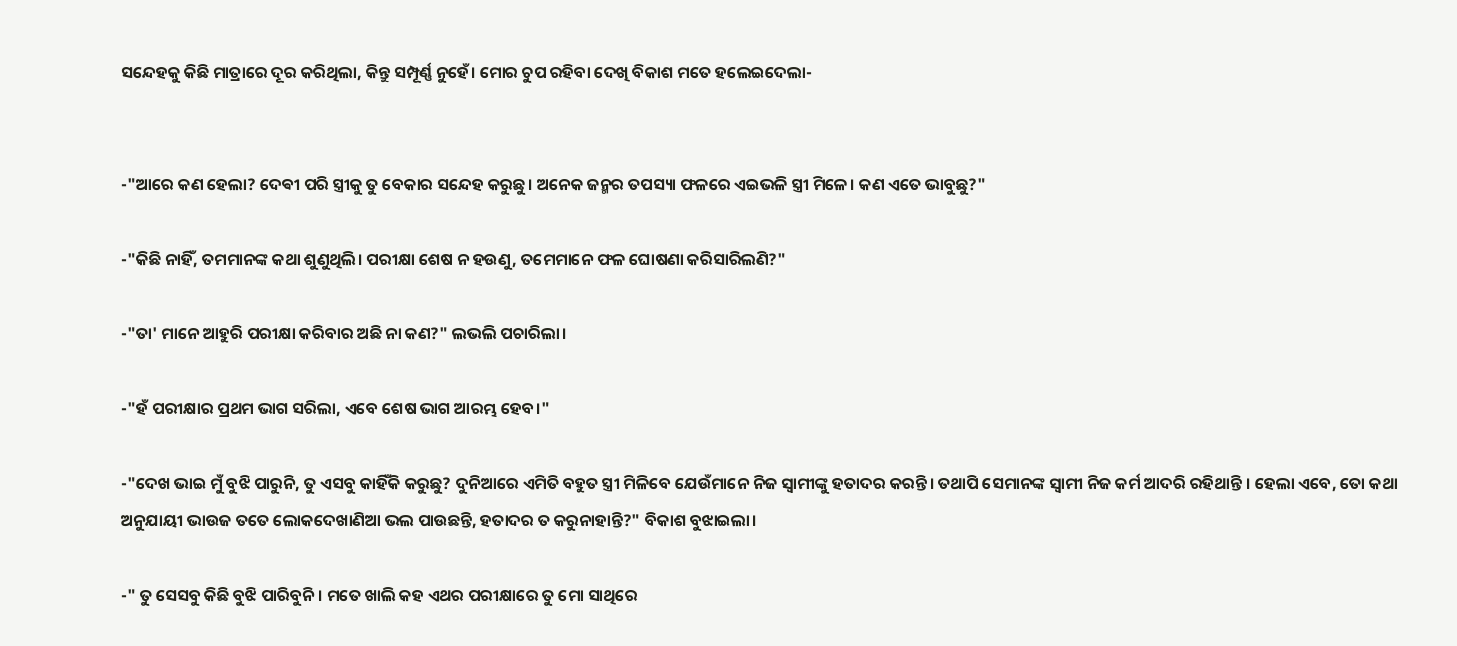ସନ୍ଦେହକୁ କିଛି ମାତ୍ରାରେ ଦୂର କରିଥିଲା, କିନ୍ତୁ ସମ୍ପୂର୍ଣ୍ଣ ନୁହେଁ। ମୋର ଚୁପ ରହିବା ଦେଖି ବିକାଶ ମତେ ହଲେଇଦେଲା-


-"ଆରେ କଣ ହେଲା? ଦେଵୀ ପରି ସ୍ତ୍ରୀକୁ ତୁ ବେକାର ସନ୍ଦେହ କରୁଛୁ। ଅନେକ ଜନ୍ମର ତପସ୍ୟା ଫଳରେ ଏଇଭଳି ସ୍ତ୍ରୀ ମିଳେ। କଣ ଏତେ ଭାବୁଛୁ?"

-"କିଛି ନାହିଁ, ତମମାନଙ୍କ କଥା ଶୁଣୁଥିଲି। ପରୀକ୍ଷା ଶେଷ ନ ହଉଣୁ, ତମେମାନେ ଫଳ ଘୋଷଣା କରିସାରିଲଣି?"

-"ତା' ମାନେ ଆହୁରି ପରୀକ୍ଷା କରିବାର ଅଛି ନା କଣ?" ଲଭଲି ପଚାରିଲା।

-"ହଁ ପରୀକ୍ଷାର ପ୍ରଥମ ଭାଗ ସରିଲା, ଏବେ ଶେଷ ଭାଗ ଆରମ୍ଭ ହେବ।"

-"ଦେଖ ଭାଇ ମୁଁ ବୁଝି ପାରୁନି, ତୁ ଏସବୁ କାହିଁକି କରୁଛୁ? ଦୁନିଆରେ ଏମିତି ବହୁତ ସ୍ତ୍ରୀ ମିଳିବେ ଯେଉଁମାନେ ନିଜ ସ୍ୱାମୀଙ୍କୁ ହତାଦର କରନ୍ତି। ତଥାପି ସେମାନଙ୍କ ସ୍ୱାମୀ ନିଜ କର୍ମ ଆଦରି ରହିଥାନ୍ତି । ହେଲା ଏବେ, ତୋ କଥା ଅନୁଯାୟୀ ଭାଉଜ ତତେ ଲୋକଦେଖାଣିଆ ଭଲ ପାଉଛନ୍ତି, ହତାଦର ତ କରୁନାହାନ୍ତି?" ବିକାଶ ବୁଝାଇଲା।

-" ତୁ ସେସବୁ କିଛି ବୁଝି ପାରିବୁନି। ମତେ ଖାଲି କହ ଏଥର ପରୀକ୍ଷାରେ ତୁ ମୋ ସାଥିରେ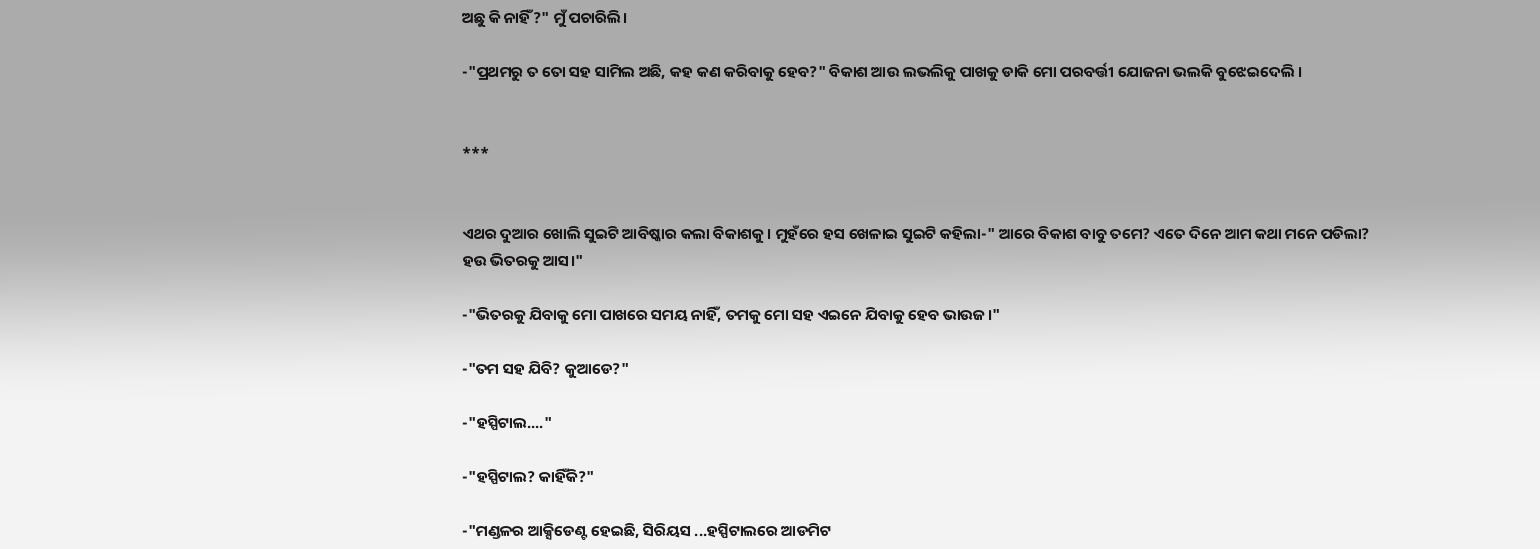ଅଛୁ କି ନାହିଁ?" ମୁଁ ପଚାରିଲି।

-"ପ୍ରଥମରୁ ତ ତୋ ସହ ସାମିଲ ଅଛି, କହ କଣ କରିବାକୁ ହେବ?" ବିକାଶ ଆଉ ଲଭଲିକୁ ପାଖକୁ ଡାକି ମୋ ପରବର୍ତ୍ତୀ ଯୋଜନା ଭଲକି ବୁଝେଇଦେଲି ।


***


ଏଥର ଦୁଆର ଖୋଲି ସୁଇଟି ଆବିଷ୍କାର କଲା ବିକାଶକୁ। ମୁହଁରେ ହସ ଖେଳାଇ ସୁଇଟି କହିଲା-" ଆରେ ବିକାଶ ବାବୁ ତମେ? ଏତେ ଦିନେ ଆମ କଥା ମନେ ପଡିଲା? ହଉ ଭିତରକୁ ଆସ।"

-"ଭିତରକୁ ଯିବାକୁ ମୋ ପାଖରେ ସମୟ ନାହିଁ, ତମକୁ ମୋ ସହ ଏଇନେ ଯିବାକୁ ହେବ ଭାଉଜ।"

-"ତମ ସହ ଯିବି? କୁଆଡେ?"

-"ହସ୍ପିଟାଲ...."

-"ହସ୍ପିଟାଲ? କାହିଁକି?"

-"ମଣ୍ଡଳର ଆକ୍ସିଡେଣ୍ଟ ହେଇଛି, ସିରିୟସ ...ହସ୍ପିଟାଲରେ ଆଡମିଟ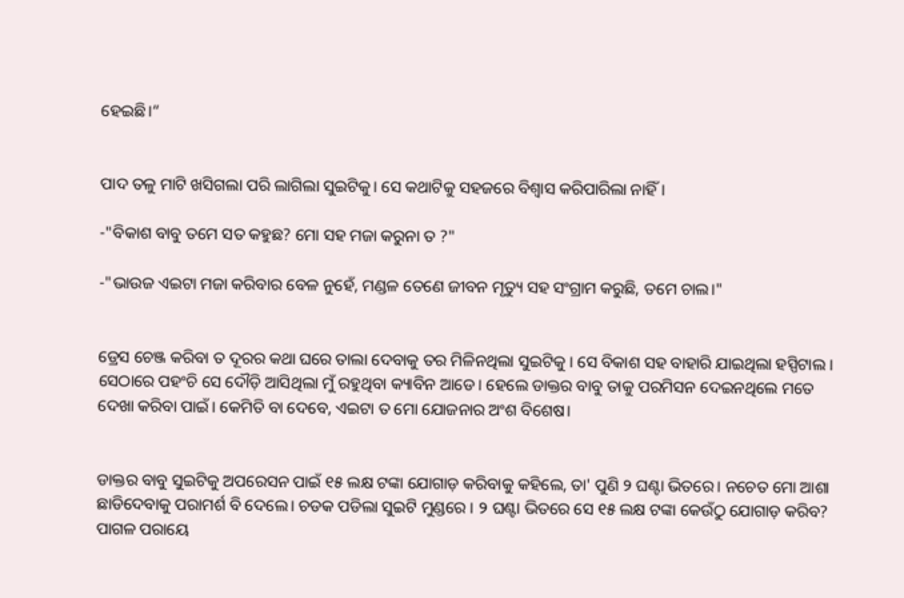ହେଇଛି।“


ପାଦ ତଳୁ ମାଟି ଖସିଗଲା ପରି ଲାଗିଲା ସୁଇଟିକୁ। ସେ କଥାଟିକୁ ସହଜରେ ବିଶ୍ୱାସ କରିପାରିଲା ନାହିଁ।

-"ବିକାଶ ବାବୁ ତମେ ସତ କହୁଛ? ମୋ ସହ ମଜା କରୁନା ତ ?"

-"ଭାଉଜ ଏଇଟା ମଜା କରିବାର ବେଳ ନୁହେଁ, ମଣ୍ଡଳ ତେଣେ ଜୀବନ ମୃତ୍ୟୁ ସହ ସଂଗ୍ରାମ କରୁଛି, ତମେ ଚାଲ।"


ଡ୍ରେସ ଚେଞ୍ଜ କରିବା ତ ଦୂରର କଥା ଘରେ ତାଲା ଦେବାକୁ ତର ମିଳିନଥିଲା ସୁଇଟିକୁ । ସେ ବିକାଶ ସହ ବାହାରି ଯାଇଥିଲା ହସ୍ପିଟାଲ । ସେଠାରେ ପହଂଚି ସେ ଦୌଡ଼ି ଆସିଥିଲା ମୁଁ ରହୁଥିବା କ୍ୟାବିନ ଆଡେ। ହେଲେ ଡାକ୍ତର ବାବୁ ତାକୁ ପରମିସନ ଦେଇନଥିଲେ ମତେ ଦେଖା କରିବା ପାଇଁ। କେମିତି ବା ଦେବେ, ଏଇଟା ତ ମୋ ଯୋଜନାର ଅଂଶ ବିଶେଷ।


ଡାକ୍ତର ବାବୁ ସୁଇଟିକୁ ଅପରେସନ ପାଇଁ ୧୫ ଲକ୍ଷ ଟଙ୍କା ଯୋଗାଡ଼ କରିବାକୁ କହିଲେ, ତା' ପୁଣି ୨ ଘଣ୍ଟା ଭିତରେ। ନଚେତ ମୋ ଆଶା ଛାଡିଦେବାକୁ ପରାମର୍ଶ ବି ଦେଲେ। ଚଡକ ପଡିଲା ସୁଇଟି ମୁଣ୍ଡରେ । ୨ ଘଣ୍ଟା ଭିତରେ ସେ ୧୫ ଲକ୍ଷ ଟଙ୍କା କେଉଁଠୁ ଯୋଗାଡ଼ କରିବ? ପାଗଳ ପରାୟେ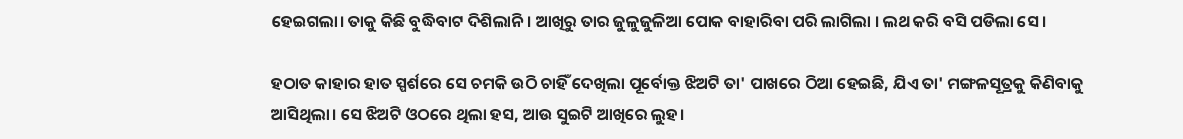ହେଇଗଲା। ତାକୁ କିଛି ବୁଦ୍ଧିବାଟ ଦିଶିଲାନି । ଆଖିରୁ ତାର ଜୁଳୁଜୁଳିଆ ପୋକ ବାହାରିବା ପରି ଲାଗିଲା । ଲଥ କରି ବସି ପଡିଲା ସେ ।

ହଠାତ କାହାର ହାତ ସ୍ପର୍ଶରେ ସେ ଚମକି ଉଠି ଚାହିଁ ଦେଖିଲା ପୂର୍ବୋକ୍ତ ଝିଅଟି ତା' ପାଖରେ ଠିଆ ହେଇଛି, ଯିଏ ତା' ମଙ୍ଗଳସୂତ୍ରକୁ କିଣିବାକୁ ଆସିଥିଲା। ସେ ଝିଅଟି ଓଠରେ ଥିଲା ହସ, ଆଉ ସୁଇଟି ଆଖିରେ ଲୁହ।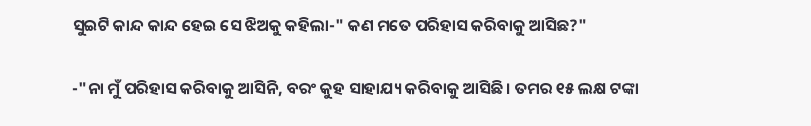ସୁଇଟି କାନ୍ଦ କାନ୍ଦ ହେଇ ସେ ଝିଅକୁ କହିଲା-" କଣ ମତେ ପରିହାସ କରିବାକୁ ଆସିଛ?"

-"ନା ମୁଁ ପରିହାସ କରିବାକୁ ଆସିନି, ବରଂ କୁହ ସାହାଯ୍ୟ କରିବାକୁ ଆସିଛି। ତମର ୧୫ ଲକ୍ଷ ଟଙ୍କା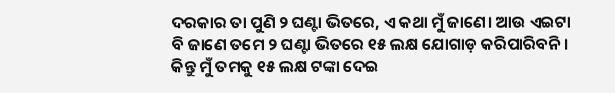ଦରକାର ତା ପୁଣି ୨ ଘଣ୍ଟା ଭିତରେ, ଏ କଥା ମୁଁ ଜାଣେ। ଆଉ ଏଇଟା ବି ଜାଣେ ତମେ ୨ ଘଣ୍ଟା ଭିତରେ ୧୫ ଲକ୍ଷ ଯୋଗାଡ଼ କରିପାରିବନି। କିନ୍ତୁ ମୁଁ ତମକୁ ୧୫ ଲକ୍ଷ ଟଙ୍କା ଦେଇ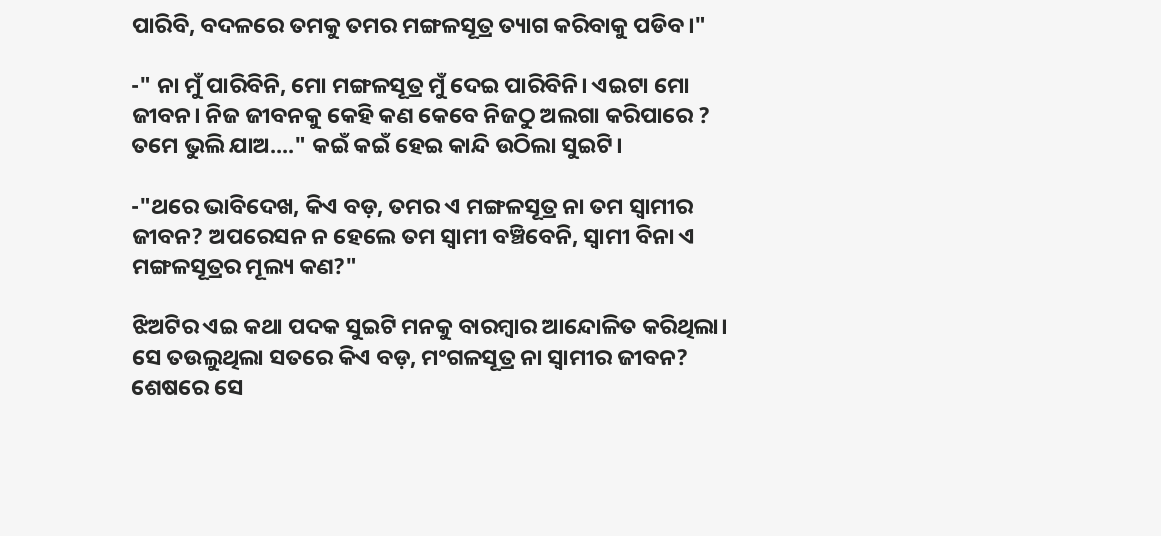ପାରିବି, ବଦଳରେ ତମକୁ ତମର ମଙ୍ଗଳସୂତ୍ର ତ୍ୟାଗ କରିବାକୁ ପଡିବ।"

-" ନା ମୁଁ ପାରିବିନି, ମୋ ମଙ୍ଗଳସୂତ୍ର ମୁଁ ଦେଇ ପାରିବିନି। ଏଇଟା ମୋ ଜୀବନ। ନିଜ ଜୀବନକୁ କେହି କଣ କେବେ ନିଜଠୁ ଅଲଗା କରିପାରେ ? ତମେ ଭୁଲି ଯାଅ...." କଇଁ କଇଁ ହେଇ କାନ୍ଦି ଉଠିଲା ସୁଇଟି।

-"ଥରେ ଭାବିଦେଖ, କିଏ ବଡ଼, ତମର ଏ ମଙ୍ଗଳସୂତ୍ର ନା ତମ ସ୍ୱାମୀର ଜୀବନ? ଅପରେସନ ନ ହେଲେ ତମ ସ୍ୱାମୀ ବଞ୍ଚିବେନି, ସ୍ୱାମୀ ବିନା ଏ ମଙ୍ଗଳସୂତ୍ରର ମୂଲ୍ୟ କଣ?"

ଝିଅଟିର ଏଇ କଥା ପଦକ ସୁଇଟି ମନକୁ ବାରମ୍ବାର ଆନ୍ଦୋଳିତ କରିଥିଲା। ସେ ତଉଲୁଥିଲା ସତରେ କିଏ ବଡ଼, ମଂଗଳସୂତ୍ର ନା ସ୍ୱାମୀର ଜୀବନ? ଶେଷରେ ସେ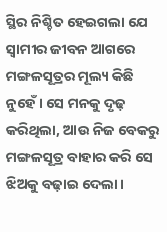ସ୍ଥିର ନିଶ୍ଚିତ ହେଇଗଲା ଯେ ସ୍ୱାମୀର ଜୀବନ ଆଗରେ ମଙ୍ଗଳସୂତ୍ରର ମୂଲ୍ୟ କିଛି ନୁହେଁ। ସେ ମନକୁ ଦୃଢ଼ କରିଥିଲା, ଆଉ ନିଜ ବେକରୁ ମଙ୍ଗଳସୂତ୍ର ବାହାର କରି ସେ ଝିଅକୁ ବଢ଼ାଇ ଦେଲା।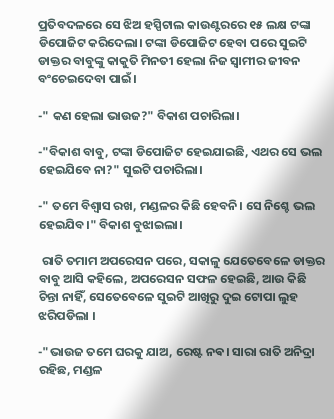ପ୍ରତିବଦଳରେ ସେ ଝିଅ ହସ୍ପିଟାଲ କାଉଣ୍ଟରରେ ୧୫ ଲକ୍ଷ ଟଙ୍କା ଡିପୋଜିଟ କରିଦେଲା। ଟଙ୍କା ଡିପୋଜିଟ ହେବା ପରେ ସୁଇଟି ଡାକ୍ତର ବାବୁଙ୍କୁ କାକୁତି ମିନତୀ ହେଲା ନିଜ ସ୍ୱାମୀର ଜୀବନ ବଂଚେଇଦେବା ପାଇଁ।

-" କଣ ହେଲା ଭାଉଜ?" ବିକାଶ ପଚାରିଲା।

-"ବିକାଶ ବାବୁ, ଟଙ୍କା ଡିପୋଜିଟ ହେଇଯାଇଛି, ଏଥର ସେ ଭଲ ହେଇଯିବେ ନା?" ସୁଇଟି ପଚାରିଲା।

-" ତମେ ବିଶ୍ୱାସ ରଖ, ମଣ୍ଡଳର କିଛି ହେବନି। ସେ ନିଶ୍ଚେ ଭଲ ହେଇଯିବ।" ବିକାଶ ବୁଝାଇଲା।

 ରାତି ତମାମ ଅପରେସନ ପରେ, ସକାଳୁ ଯେତେବେଳେ ଡାକ୍ତର ବାବୁ ଆସି କହିଲେ, ଅପରେସନ ସଫଳ ହେଇଛି, ଆଉ କିଛି ଚିନ୍ତା ନାହିଁ, ସେତେବେଳେ ସୁଇଟି ଆଖିରୁ ଦୁଇ ଟୋପା ଲୁହ ଝରିପଡିଲା ।

-"ଭାଉଜ ତମେ ଘରକୁ ଯାଅ, ରେଷ୍ଟ ନଵ। ସାରା ରାତି ଅନିଦ୍ରା ରହିଛ, ମଣ୍ଡଳ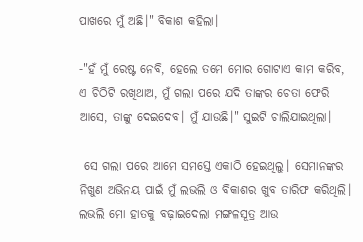ପାଖରେ ମୁଁ ଅଛି।" ବିକାଶ କହିଲା।

-"ହଁ ମୁଁ ରେଷ୍ଟ ନେବି, ହେଲେ ତମେ ମୋର ଗୋଟାଏ କାମ କରିବ, ଏ ଚିଠିଟି ରଖିଥାଅ, ମୁଁ ଗଲା ପରେ ଯଦି ତାଙ୍କର ଚେତା ଫେରି ଆସେ, ତାଙ୍କୁ ଦେଇଦେବ। ମୁଁ ଯାଉଛି।" ସୁଇଟି ଚାଲିଯାଇଥିଲା।

 ସେ ଗଲା ପରେ ଆମେ ସମସ୍ତେ ଏକାଠି ହେଇଥିଲୁ। ସେମାନଙ୍କର ନିଖୁଣ ଅଭିନୟ ପାଇଁ ମୁଁ ଲଭଲି ଓ ବିକାଶର ଖୁବ ତାରିଫ କରିଥିଲି। ଲଭଲି ମୋ ହାତକୁ ବଢ଼ାଇଦେଲା ମଙ୍ଗଳସୂତ୍ର ଆଉ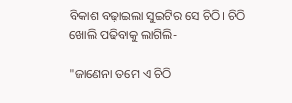ବିକାଶ ବଢ଼ାଇଲା ସୁଇଟିର ସେ ଚିଠି। ଚିଠି ଖୋଲି ପଢିବାକୁ ଲାଗିଲି-

"ଜାଣେନା ତମେ ଏ ଚିଠି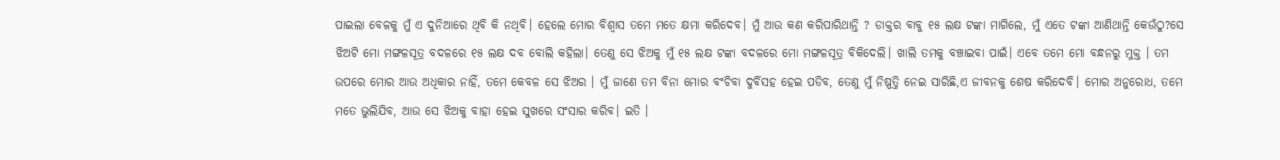ପାଇଲା ବେଳକୁ ମୁଁ ଏ ଦୁନିଆରେ ଥିବି କି ନଥିବି। ହେଲେ ମୋର ବିଶ୍ୱାସ ତମେ ମତେ କ୍ଷମା କରିଦେବ। ମୁଁ ଆଉ କଣ କରିପାରିଥାନ୍ତି ? ଡାକ୍ତର ବାବୁ ୧୫ ଲକ୍ଷ ଟଙ୍କା ମାଗିଲେ, ମୁଁ ଏତେ ଟଙ୍କା ଆଣିଥାନ୍ତି କେଉଁଠୁ?ସେ ଝିଅଟି ମୋ ମଙ୍ଗଳସୂତ୍ର ବଦଳରେ ୧୫ ଲକ୍ଷ ଦବ ବୋଲି କହିଲା। ତେଣୁ ସେ ଝିଅକୁ ମୁଁ ୧୫ ଲକ୍ଷ ଟଙ୍କା ବଦଳରେ ମୋ ମଙ୍ଗଳସୂତ୍ର ବିକିଦେଲି। ଖାଲି ତମକୁ ବଞ୍ଚାଇବା ପାଇଁ। ଏବେ ତମେ ମୋ ବନ୍ଧନରୁ ମୁକ୍ତ । ତମ ଉପରେ ମୋର ଆଉ ଅଧିକାର ନାହିଁ, ତମେ କେବଳ ସେ ଝିଅର । ମୁଁ ଜାଣେ ତମ ବିନା ମୋର ବଂଚିବା ଦୁର୍ବିସହ ହେଇ ପଡିବ, ତେଣୁ ମୁଁ ନିଷ୍ପତ୍ତି ନେଇ ସାରିଛି,ଏ ଜୀବନକୁ ଶେଷ କରିଦେବି। ମୋର ଅନୁରୋଧ, ତମେ ମତେ ଭୁଲିଯିବ, ଆଉ ସେ ଝିଅକୁ ବାହା ହେଇ ସୁଖରେ ସଂସାର କରିବ। ଇତି ।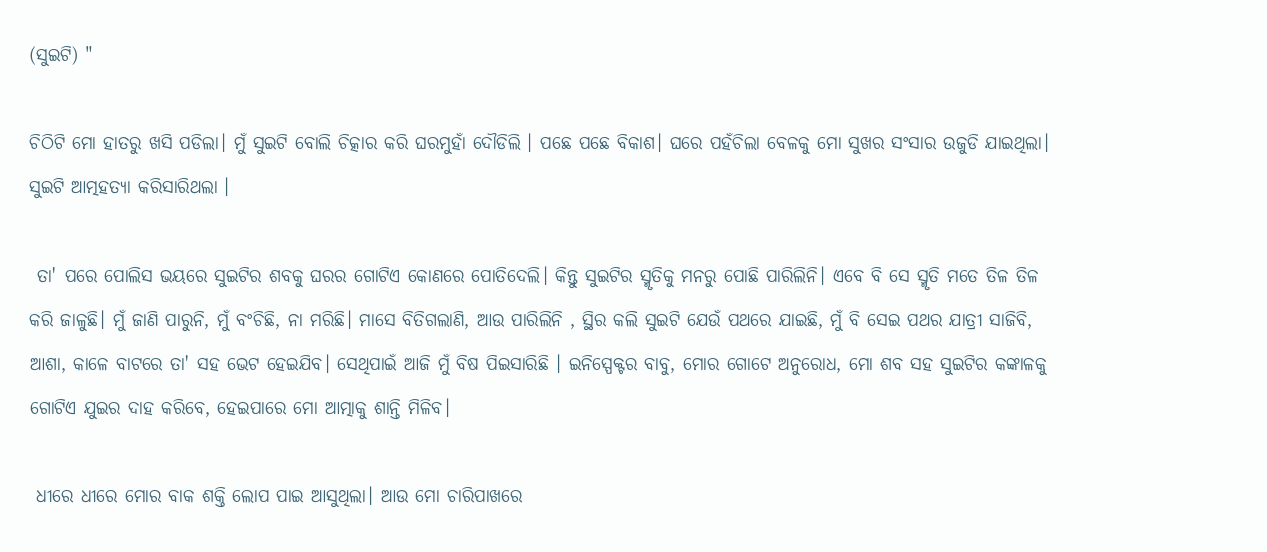(ସୁଇଟି) "

ଚିଠିଟି ମୋ ହାତରୁ ଖସି ପଡିଲା। ମୁଁ ସୁଇଟି ବୋଲି ଚିତ୍କାର କରି ଘରମୁହାଁ ଦୌଡିଲି । ପଛେ ପଛେ ବିକାଶ। ଘରେ ପହଁଚିଲା ବେଳକୁ ମୋ ସୁଖର ସଂସାର ଉଜୁଡି ଯାଇଥିଲା। ସୁଇଟି ଆତ୍ମହତ୍ୟା କରିସାରିଥଲା ।

 ତା' ପରେ ପୋଲିସ ଭୟରେ ସୁଇଟିର ଶବକୁ ଘରର ଗୋଟିଏ କୋଣରେ ପୋତିଦେଲି। କିନ୍ତୁ ସୁଇଟିର ସ୍ମୃତିକୁ ମନରୁ ପୋଛି ପାରିଲିନି। ଏବେ ବି ସେ ସ୍ମୃତି ମତେ ତିଳ ତିଳ କରି ଜାଳୁଛି। ମୁଁ ଜାଣି ପାରୁନି, ମୁଁ ବଂଚିଛି, ନା ମରିଛି। ମାସେ ବିତିଗଲାଣି, ଆଉ ପାରିଲିନି , ସ୍ଥିର କଲି ସୁଇଟି ଯେଉଁ ପଥରେ ଯାଇଛି, ମୁଁ ବି ସେଇ ପଥର ଯାତ୍ରୀ ସାଜିବି, ଆଶା, କାଳେ ବାଟରେ ତା' ସହ ଭେଟ ହେଇଯିବ। ସେଥିପାଇଁ ଆଜି ମୁଁ ବିଷ ପିଇସାରିଛି । ଇନିସ୍ପେକ୍ଟର ବାବୁ, ମୋର ଗୋଟେ ଅନୁରୋଧ, ମୋ ଶବ ସହ ସୁଇଟିର କଙ୍କାଳକୁ ଗୋଟିଏ ଯୁଇର ଦାହ କରିବେ, ହେଇପାରେ ମୋ ଆତ୍ମାକୁ ଶାନ୍ତି ମିଳିବ।

 ଧୀରେ ଧୀରେ ମୋର ବାକ ଶକ୍ତି ଲୋପ ପାଇ ଆସୁଥିଲା। ଆଉ ମୋ ଚାରିପାଖରେ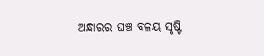ଅନ୍ଧାରର ଘଞ୍ଚ ବଳୟ ସୃଷ୍ଟି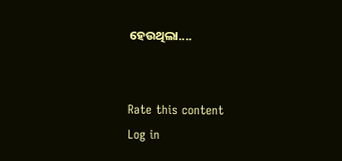ହେଉଥିଲା....


Rate this content
Log in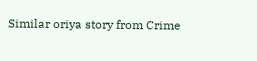Similar oriya story from Crime